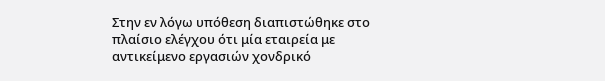Στην εν λόγω υπόθεση διαπιστώθηκε στο πλαίσιο ελέγχου ότι μία εταιρεία με αντικείμενο εργασιών χονδρικό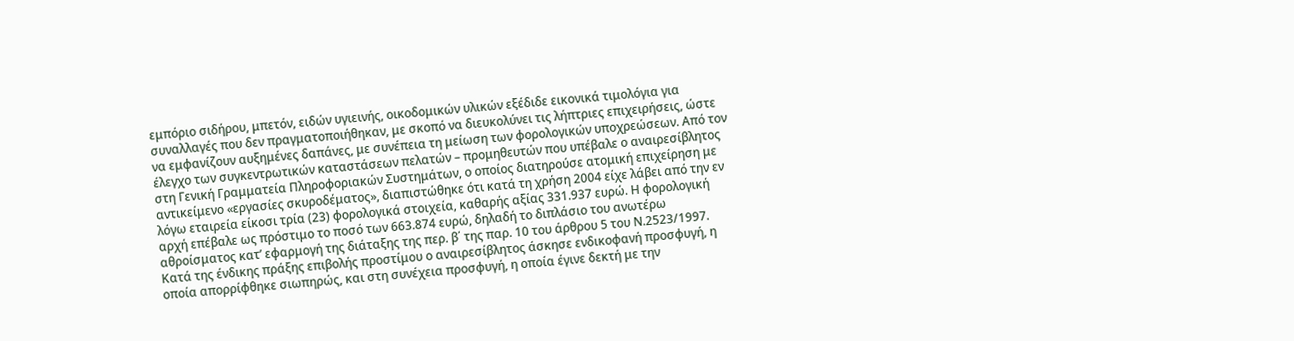εμπόριο σιδήρου, μπετόν, ειδών υγιεινής, οικοδομικών υλικών εξέδιδε εικονικά τιμολόγια για συναλλαγές που δεν πραγματοποιήθηκαν, με σκοπό να διευκολύνει τις λήπτριες επιχειρήσεις, ώστε να εμφανίζουν αυξημένες δαπάνες, με συνέπεια τη μείωση των φορολογικών υποχρεώσεων. Από τον έλεγχο των συγκεντρωτικών καταστάσεων πελατών – προμηθευτών που υπέβαλε ο αναιρεσίβλητος στη Γενική Γραμματεία Πληροφοριακών Συστημάτων, ο οποίος διατηρούσε ατομική επιχείρηση με αντικείμενο «εργασίες σκυροδέματος», διαπιστώθηκε ότι κατά τη χρήση 2004 είχε λάβει από την εν λόγω εταιρεία είκοσι τρία (23) φορολογικά στοιχεία, καθαρής αξίας 331.937 ευρώ. Η φορολογική αρχή επέβαλε ως πρόστιμο το ποσό των 663.874 ευρώ, δηλαδή το διπλάσιο του ανωτέρω αθροίσματος κατ’ εφαρμογή της διάταξης της περ. β΄ της παρ. 10 του άρθρου 5 του Ν.2523/1997. Κατά της ένδικης πράξης επιβολής προστίμου ο αναιρεσίβλητος άσκησε ενδικοφανή προσφυγή, η οποία απορρίφθηκε σιωπηρώς, και στη συνέχεια προσφυγή, η οποία έγινε δεκτή με την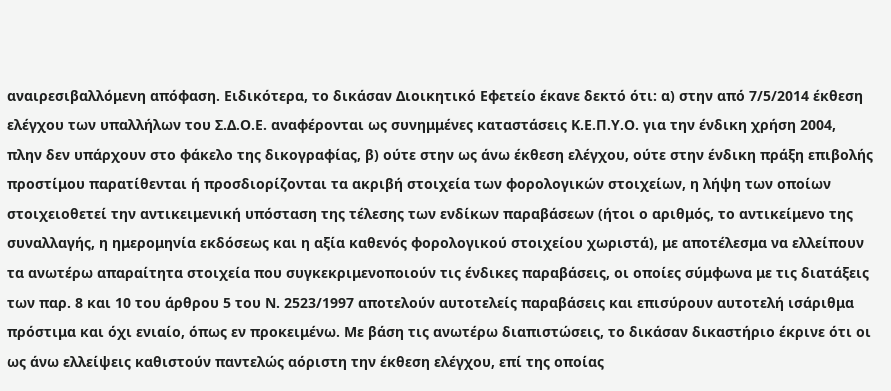αναιρεσιβαλλόμενη απόφαση. Ειδικότερα, το δικάσαν Διοικητικό Εφετείο έκανε δεκτό ότι: α) στην από 7/5/2014 έκθεση ελέγχου των υπαλλήλων του Σ.Δ.Ο.Ε. αναφέρονται ως συνημμένες καταστάσεις Κ.Ε.Π.Υ.Ο. για την ένδικη χρήση 2004, πλην δεν υπάρχουν στο φάκελο της δικογραφίας, β) ούτε στην ως άνω έκθεση ελέγχου, ούτε στην ένδικη πράξη επιβολής προστίμου παρατίθενται ή προσδιορίζονται τα ακριβή στοιχεία των φορολογικών στοιχείων, η λήψη των οποίων στοιχειοθετεί την αντικειμενική υπόσταση της τέλεσης των ενδίκων παραβάσεων (ήτοι ο αριθμός, το αντικείμενο της συναλλαγής, η ημερομηνία εκδόσεως και η αξία καθενός φορολογικού στοιχείου χωριστά), με αποτέλεσμα να ελλείπουν τα ανωτέρω απαραίτητα στοιχεία που συγκεκριμενοποιούν τις ένδικες παραβάσεις, οι οποίες σύμφωνα με τις διατάξεις των παρ. 8 και 10 του άρθρου 5 του Ν. 2523/1997 αποτελούν αυτοτελείς παραβάσεις και επισύρουν αυτοτελή ισάριθμα πρόστιμα και όχι ενιαίο, όπως εν προκειμένω. Με βάση τις ανωτέρω διαπιστώσεις, το δικάσαν δικαστήριο έκρινε ότι οι ως άνω ελλείψεις καθιστούν παντελώς αόριστη την έκθεση ελέγχου, επί της οποίας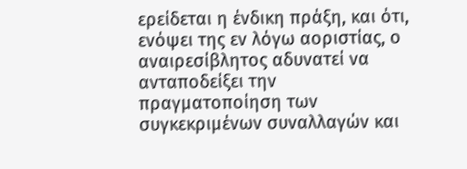ερείδεται η ένδικη πράξη, και ότι, ενόψει της εν λόγω αοριστίας, ο αναιρεσίβλητος αδυνατεί να ανταποδείξει την πραγματοποίηση των συγκεκριμένων συναλλαγών και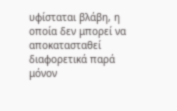υφίσταται βλάβη, η οποία δεν μπορεί να αποκατασταθεί διαφορετικά παρά μόνον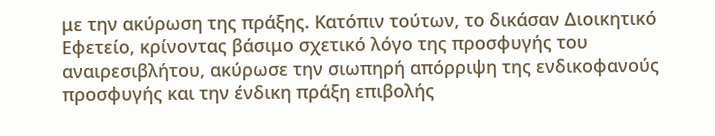με την ακύρωση της πράξης. Κατόπιν τούτων, το δικάσαν Διοικητικό Εφετείο, κρίνοντας βάσιμο σχετικό λόγο της προσφυγής του αναιρεσιβλήτου, ακύρωσε την σιωπηρή απόρριψη της ενδικοφανούς προσφυγής και την ένδικη πράξη επιβολής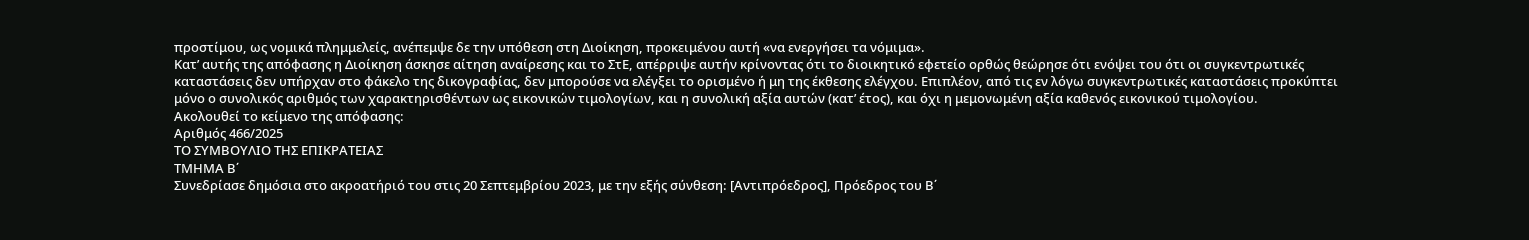προστίμου, ως νομικά πλημμελείς, ανέπεμψε δε την υπόθεση στη Διοίκηση, προκειμένου αυτή «να ενεργήσει τα νόμιμα».
Κατ’ αυτής της απόφασης η Διοίκηση άσκησε αίτηση αναίρεσης και το ΣτΕ, απέρριψε αυτήν κρίνοντας ότι το διοικητικό εφετείο ορθώς θεώρησε ότι ενόψει του ότι οι συγκεντρωτικές καταστάσεις δεν υπήρχαν στο φάκελο της δικογραφίας, δεν μπορούσε να ελέγξει το ορισμένο ή μη της έκθεσης ελέγχου. Επιπλέον, από τις εν λόγω συγκεντρωτικές καταστάσεις προκύπτει μόνο ο συνολικός αριθμός των χαρακτηρισθέντων ως εικονικών τιμολογίων, και η συνολική αξία αυτών (κατ’ έτος), και όχι η μεμονωμένη αξία καθενός εικονικού τιμολογίου.
Ακολουθεί το κείμενο της απόφασης:
Αριθμός 466/2025
ΤΟ ΣΥΜΒΟΥΛΙΟ ΤΗΣ ΕΠΙΚΡΑΤΕΙΑΣ
ΤΜΗΜΑ Β΄
Συνεδρίασε δημόσια στο ακροατήριό του στις 20 Σεπτεμβρίου 2023, με την εξής σύνθεση: [Αντιπρόεδρος], Πρόεδρος του Β΄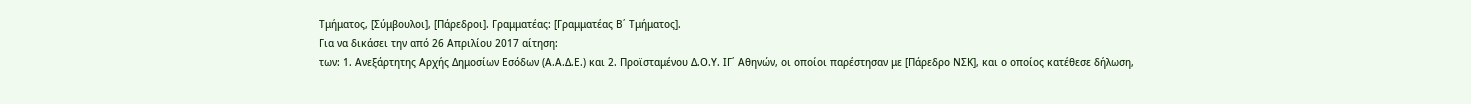Τμήματος, [Σύμβουλοι], [Πάρεδροι]. Γραμματέας: [Γραμματέας Β΄ Τμήματος].
Για να δικάσει την από 26 Απριλίου 2017 αίτηση:
των: 1. Ανεξάρτητης Αρχής Δημοσίων Εσόδων (Α.Α.Δ.Ε.) και 2. Προϊσταμένου Δ.Ο.Υ. ΙΓ΄ Αθηνών, οι οποίοι παρέστησαν με [Πάρεδρο ΝΣΚ], και ο οποίος κατέθεσε δήλωση,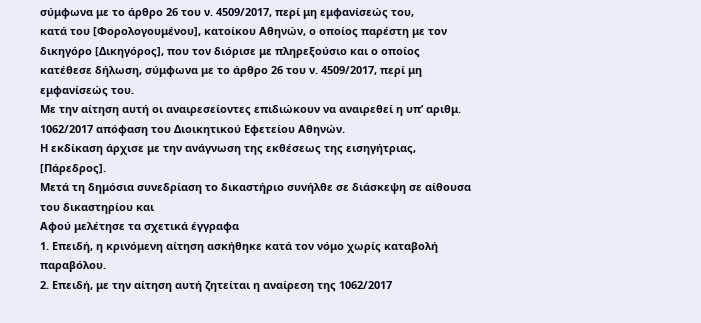σύμφωνα με το άρθρο 26 του ν. 4509/2017, περί μη εμφανίσεώς του,
κατά του [Φορολογουμένου], κατοίκου Αθηνών, ο οποίος παρέστη με τον δικηγόρο [Δικηγόρος], που τον διόρισε με πληρεξούσιο και ο οποίος κατέθεσε δήλωση, σύμφωνα με το άρθρο 26 του ν. 4509/2017, περί μη εμφανίσεώς του.
Με την αίτηση αυτή οι αναιρεσείοντες επιδιώκουν να αναιρεθεί η υπ’ αριθμ. 1062/2017 απόφαση του Διοικητικού Εφετείου Αθηνών.
Η εκδίκαση άρχισε με την ανάγνωση της εκθέσεως της εισηγήτριας, [Πάρεδρος].
Μετά τη δημόσια συνεδρίαση το δικαστήριο συνήλθε σε διάσκεψη σε αίθουσα του δικαστηρίου και
Αφού μελέτησε τα σχετικά έγγραφα
1. Επειδή, η κρινόμενη αίτηση ασκήθηκε κατά τον νόμο χωρίς καταβολή παραβόλου.
2. Επειδή, με την αίτηση αυτή ζητείται η αναίρεση της 1062/2017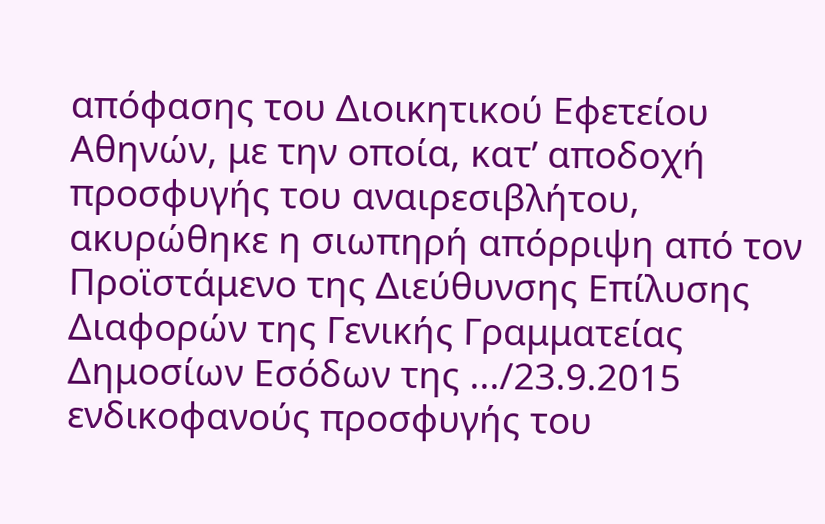απόφασης του Διοικητικού Εφετείου Αθηνών, με την οποία, κατ’ αποδοχή προσφυγής του αναιρεσιβλήτου, ακυρώθηκε η σιωπηρή απόρριψη από τον Προϊστάμενο της Διεύθυνσης Επίλυσης Διαφορών της Γενικής Γραμματείας Δημοσίων Εσόδων της .../23.9.2015 ενδικοφανούς προσφυγής του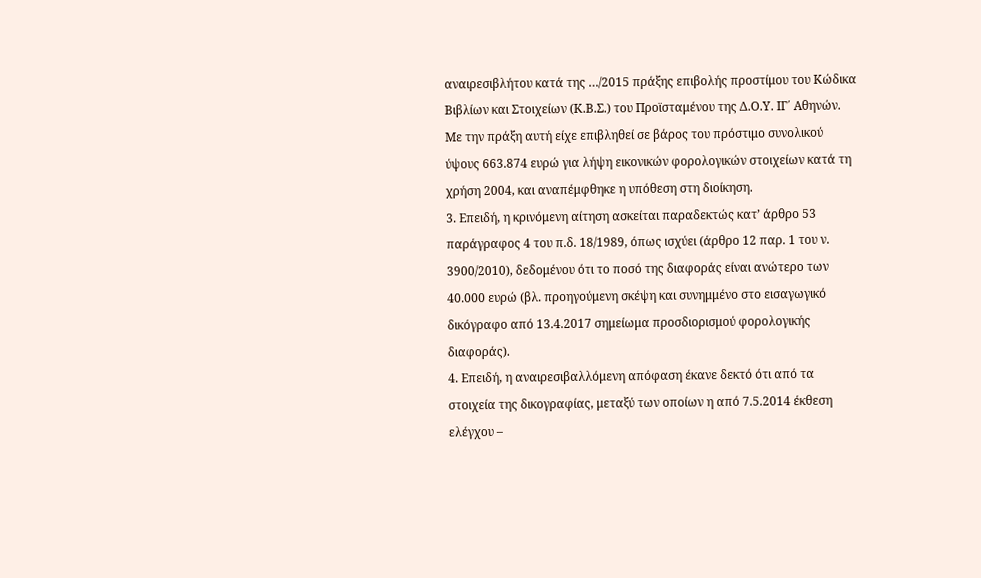αναιρεσιβλήτου κατά της …/2015 πράξης επιβολής προστίμου του Κώδικα Βιβλίων και Στοιχείων (Κ.Β.Σ.) του Προϊσταμένου της Δ.Ο.Υ. ΙΓ΄ Αθηνών. Με την πράξη αυτή είχε επιβληθεί σε βάρος του πρόστιμο συνολικού ύψους 663.874 ευρώ για λήψη εικονικών φορολογικών στοιχείων κατά τη χρήση 2004, και αναπέμφθηκε η υπόθεση στη διοίκηση.
3. Επειδή, η κρινόμενη αίτηση ασκείται παραδεκτώς κατ’ άρθρο 53 παράγραφος 4 του π.δ. 18/1989, όπως ισχύει (άρθρο 12 παρ. 1 του ν. 3900/2010), δεδομένου ότι το ποσό της διαφοράς είναι ανώτερο των 40.000 ευρώ (βλ. προηγούμενη σκέψη και συνημμένο στο εισαγωγικό δικόγραφο από 13.4.2017 σημείωμα προσδιορισμού φορολογικής διαφοράς).
4. Επειδή, η αναιρεσιβαλλόμενη απόφαση έκανε δεκτό ότι από τα στοιχεία της δικογραφίας, μεταξύ των οποίων η από 7.5.2014 έκθεση ελέγχου –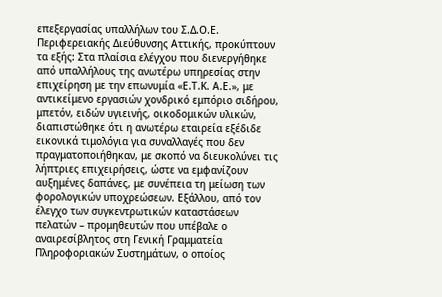επεξεργασίας υπαλλήλων του Σ.Δ.Ο.Ε. Περιφερειακής Διεύθυνσης Αττικής, προκύπτουν τα εξής: Στα πλαίσια ελέγχου που διενεργήθηκε από υπαλλήλους της ανωτέρω υπηρεσίας στην επιχείρηση με την επωνυμία «Ε.Τ.Κ. Α.Ε.», με αντικείμενο εργασιών χονδρικό εμπόριο σιδήρου, μπετόν, ειδών υγιεινής, οικοδομικών υλικών, διαπιστώθηκε ότι η ανωτέρω εταιρεία εξέδιδε εικονικά τιμολόγια για συναλλαγές που δεν πραγματοποιήθηκαν, με σκοπό να διευκολύνει τις λήπτριες επιχειρήσεις, ώστε να εμφανίζουν αυξημένες δαπάνες, με συνέπεια τη μείωση των φορολογικών υποχρεώσεων. Εξάλλου, από τον έλεγχο των συγκεντρωτικών καταστάσεων πελατών – προμηθευτών που υπέβαλε ο αναιρεσίβλητος στη Γενική Γραμματεία Πληροφοριακών Συστημάτων, ο οποίος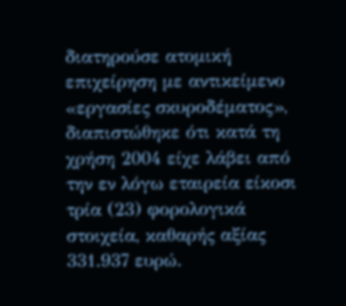διατηρούσε ατομική επιχείρηση με αντικείμενο «εργασίες σκυροδέματος», διαπιστώθηκε ότι κατά τη χρήση 2004 είχε λάβει από την εν λόγω εταιρεία είκοσι τρία (23) φορολογικά στοιχεία, καθαρής αξίας 331.937 ευρώ.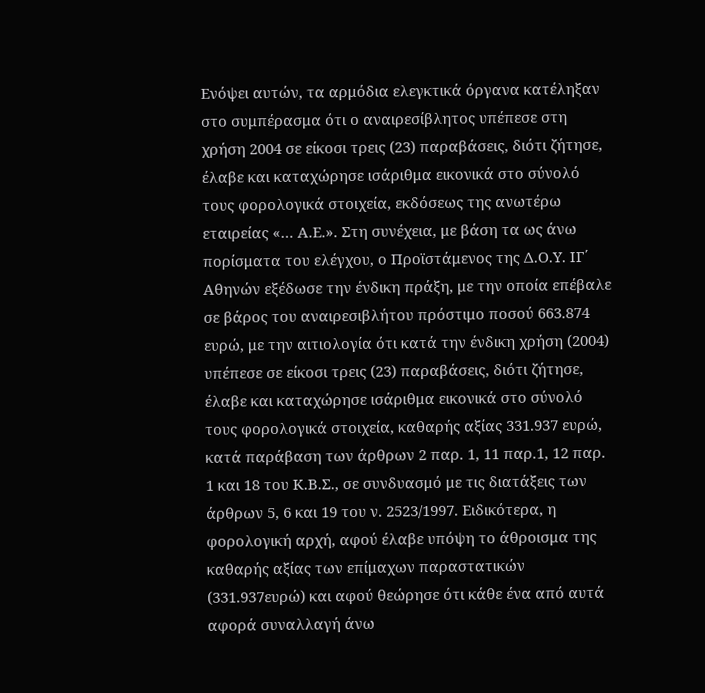Ενόψει αυτών, τα αρμόδια ελεγκτικά όργανα κατέληξαν στο συμπέρασμα ότι ο αναιρεσίβλητος υπέπεσε στη χρήση 2004 σε είκοσι τρεις (23) παραβάσεις, διότι ζήτησε, έλαβε και καταχώρησε ισάριθμα εικονικά στο σύνολό τους φορολογικά στοιχεία, εκδόσεως της ανωτέρω εταιρείας «… Α.Ε.». Στη συνέχεια, με βάση τα ως άνω πορίσματα του ελέγχου, ο Προϊστάμενος της Δ.Ο.Υ. ΙΓ΄ Αθηνών εξέδωσε την ένδικη πράξη, με την οποία επέβαλε σε βάρος του αναιρεσιβλήτου πρόστιμο ποσού 663.874 ευρώ, με την αιτιολογία ότι κατά την ένδικη χρήση (2004) υπέπεσε σε είκοσι τρεις (23) παραβάσεις, διότι ζήτησε, έλαβε και καταχώρησε ισάριθμα εικονικά στο σύνολό τους φορολογικά στοιχεία, καθαρής αξίας 331.937 ευρώ, κατά παράβαση των άρθρων 2 παρ. 1, 11 παρ.1, 12 παρ. 1 και 18 του Κ.Β.Σ., σε συνδυασμό με τις διατάξεις των άρθρων 5, 6 και 19 του ν. 2523/1997. Ειδικότερα, η φορολογική αρχή, αφού έλαβε υπόψη το άθροισμα της καθαρής αξίας των επίμαχων παραστατικών (331.937ευρώ) και αφού θεώρησε ότι κάθε ένα από αυτά αφορά συναλλαγή άνω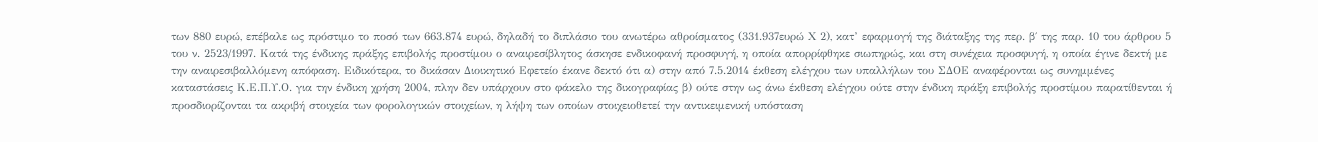των 880 ευρώ, επέβαλε ως πρόστιμο το ποσό των 663.874 ευρώ, δηλαδή το διπλάσιο του ανωτέρω αθροίσματος (331.937ευρώ Χ 2), κατ’ εφαρμογή της διάταξης της περ. β΄ της παρ. 10 του άρθρου 5 του ν. 2523/1997. Κατά της ένδικης πράξης επιβολής προστίμου ο αναιρεσίβλητος άσκησε ενδικοφανή προσφυγή, η οποία απορρίφθηκε σιωπηρώς, και στη συνέχεια προσφυγή, η οποία έγινε δεκτή με την αναιρεσιβαλλόμενη απόφαση. Ειδικότερα, το δικάσαν Διοικητικό Εφετείο έκανε δεκτό ότι α) στην από 7.5.2014 έκθεση ελέγχου των υπαλλήλων του ΣΔΟΕ αναφέρονται ως συνημμένες καταστάσεις Κ.Ε.Π.Υ.Ο. για την ένδικη χρήση 2004, πλην δεν υπάρχουν στο φάκελο της δικογραφίας β) ούτε στην ως άνω έκθεση ελέγχου ούτε στην ένδικη πράξη επιβολής προστίμου παρατίθενται ή προσδιορίζονται τα ακριβή στοιχεία των φορολογικών στοιχείων, η λήψη των οποίων στοιχειοθετεί την αντικειμενική υπόσταση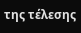της τέλεσης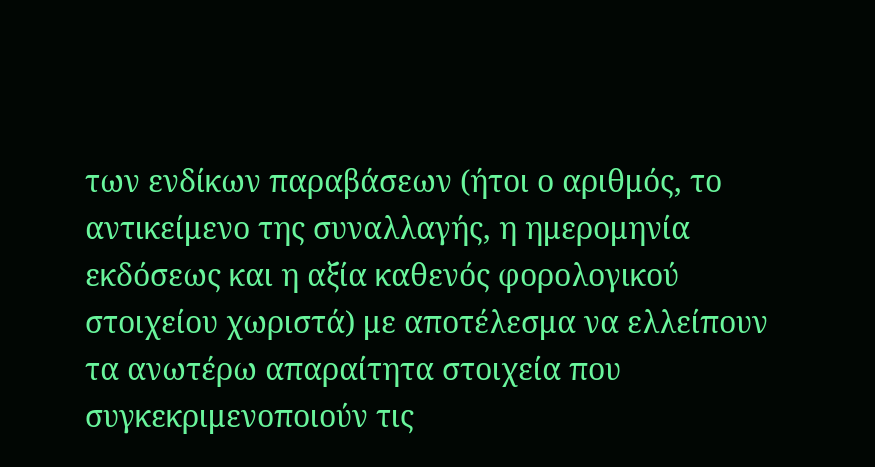των ενδίκων παραβάσεων (ήτοι ο αριθμός, το αντικείμενο της συναλλαγής, η ημερομηνία εκδόσεως και η αξία καθενός φορολογικού στοιχείου χωριστά) με αποτέλεσμα να ελλείπουν τα ανωτέρω απαραίτητα στοιχεία που συγκεκριμενοποιούν τις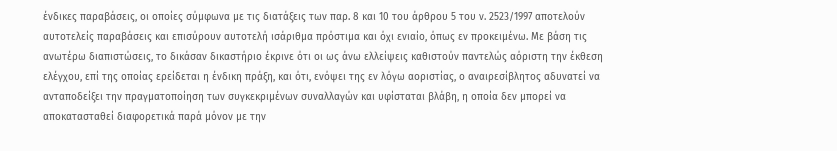ένδικες παραβάσεις, οι οποίες σύμφωνα με τις διατάξεις των παρ. 8 και 10 του άρθρου 5 του ν. 2523/1997 αποτελούν αυτοτελείς παραβάσεις και επισύρουν αυτοτελή ισάριθμα πρόστιμα και όχι ενιαίο, όπως εν προκειμένω. Με βάση τις ανωτέρω διαπιστώσεις, το δικάσαν δικαστήριο έκρινε ότι οι ως άνω ελλείψεις καθιστούν παντελώς αόριστη την έκθεση ελέγχου, επί της οποίας ερείδεται η ένδικη πράξη, και ότι, ενόψει της εν λόγω αοριστίας, ο αναιρεσίβλητος αδυνατεί να ανταποδείξει την πραγματοποίηση των συγκεκριμένων συναλλαγών και υφίσταται βλάβη, η οποία δεν μπορεί να αποκατασταθεί διαφορετικά παρά μόνον με την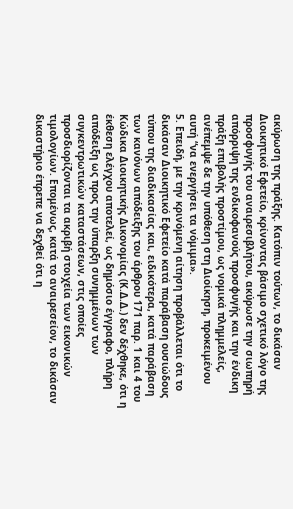ακύρωση της πράξης. Κατόπιν τούτων, το δικάσαν Διοικητικό Εφετείο, κρίνοντας βάσιμο σχετικό λόγο της προσφυγής του αναιρεσιβλήτου, ακύρωσε την σιωπηρή απόρριψη της ενδικοφανούς προσφυγής και την ένδικη πράξη επιβολής προστίμου, ως νομικά πλημμελείς, ανέπεμψε δε την υπόθεση στη Διοίκηση, προκειμένου αυτή “να ενεργήσει τα νόμιμα».
5. Επειδή, με την κρινόμενη αίτηση προβάλλεται ότι το δικάσαν Διοικητικό Εφετείο κατά παράβαση ουσιώδους τύπου της διαδικασίας και, ειδικότερα, κατά παράβαση των κανόνων απόδειξης του άρθρου 171 παρ. 1 και 4 του Κώδικα Διοικητικής Δικονομίας (Κ.Δ.Δ.) δεν δέχθηκε, ότι η έκθεση ελέγχου αποτελεί, ως δημόσιο έγγραφο, πλήρη απόδειξη ως προς την ύπαρξη συνημμένων των συγκεντρωτικών καταστάσεων, στις οποίες προσδιορίζονται τα ακριβή στοιχεία των εικονικών τιμολογίων. Επομένως, κατά το αναιρεσείον, το δικάσαν δικαστήριο έπρεπε να δεχθεί ότι η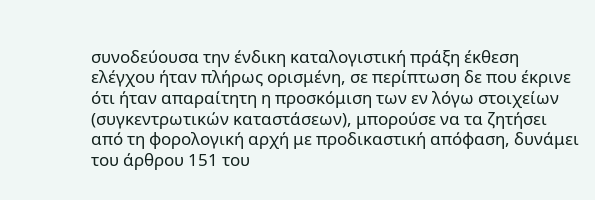συνοδεύουσα την ένδικη καταλογιστική πράξη έκθεση ελέγχου ήταν πλήρως ορισμένη, σε περίπτωση δε που έκρινε ότι ήταν απαραίτητη η προσκόμιση των εν λόγω στοιχείων (συγκεντρωτικών καταστάσεων), μπορούσε να τα ζητήσει από τη φορολογική αρχή με προδικαστική απόφαση, δυνάμει του άρθρου 151 του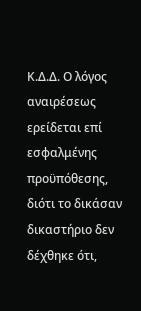Κ.Δ.Δ. Ο λόγος αναιρέσεως ερείδεται επί εσφαλμένης προϋπόθεσης, διότι το δικάσαν δικαστήριο δεν δέχθηκε ότι,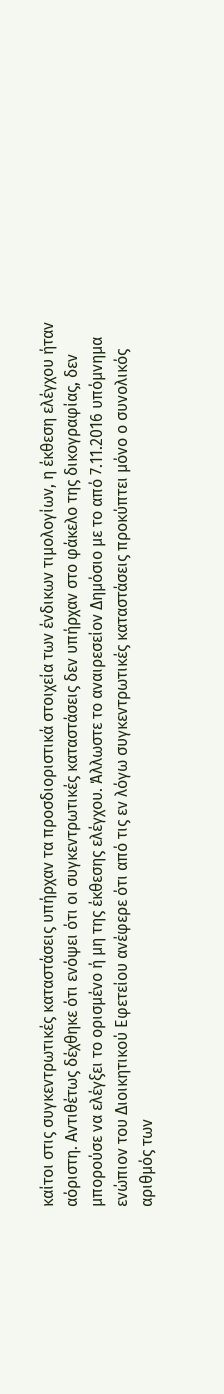καίτοι στις συγκεντρωτικές καταστάσεις υπήρχαν τα προσδιοριστικά στοιχεία των ένδικων τιμολογίων, η έκθεση ελέγχου ήταν αόριστη. Αντιθέτως δέχθηκε ότι ενόψει ότι οι συγκεντρωτικές καταστάσεις δεν υπήρχαν στο φάκελο της δικογραφίας, δεν μπορούσε να ελέγξει το ορισμένο ή μη της έκθεσης ελέγχου. Άλλωστε το αναιρεσείον Δημόσιο με το από 7.11.2016 υπόμνημα ενώπιον του Διοικητικού Εφετείου ανέφερε ότι από τις εν λόγω συγκεντρωτικές καταστάσεις προκύπτει μόνο ο συνολικός αριθμός των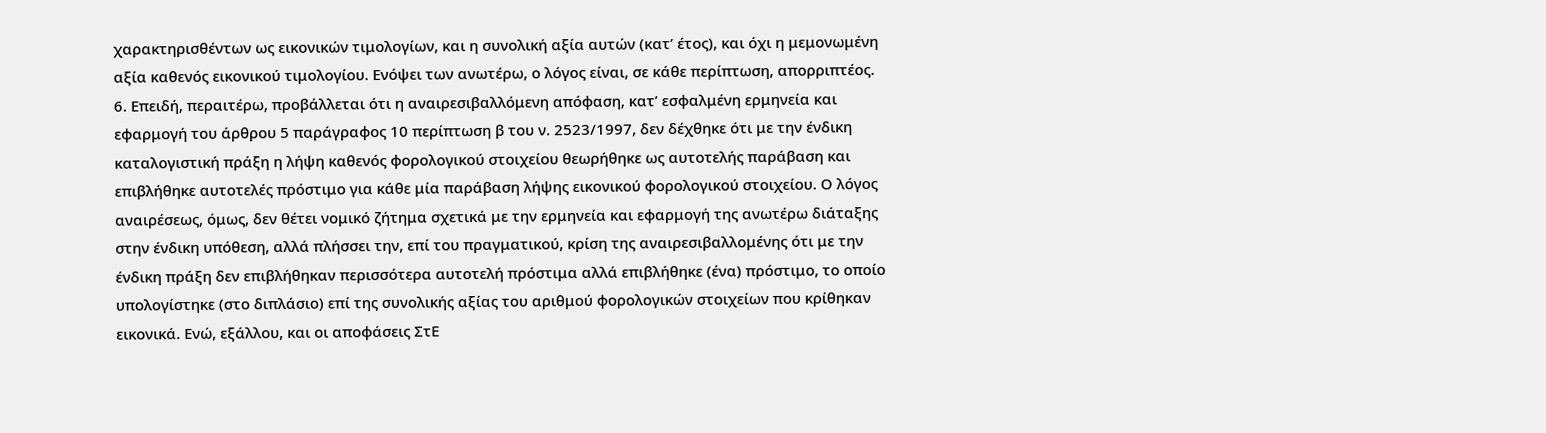χαρακτηρισθέντων ως εικονικών τιμολογίων, και η συνολική αξία αυτών (κατ’ έτος), και όχι η μεμονωμένη αξία καθενός εικονικού τιμολογίου. Ενόψει των ανωτέρω, ο λόγος είναι, σε κάθε περίπτωση, απορριπτέος.
6. Επειδή, περαιτέρω, προβάλλεται ότι η αναιρεσιβαλλόμενη απόφαση, κατ’ εσφαλμένη ερμηνεία και εφαρμογή του άρθρου 5 παράγραφος 10 περίπτωση β του ν. 2523/1997, δεν δέχθηκε ότι με την ένδικη καταλογιστική πράξη η λήψη καθενός φορολογικού στοιχείου θεωρήθηκε ως αυτοτελής παράβαση και επιβλήθηκε αυτοτελές πρόστιμο για κάθε μία παράβαση λήψης εικονικού φορολογικού στοιχείου. Ο λόγος αναιρέσεως, όμως, δεν θέτει νομικό ζήτημα σχετικά με την ερμηνεία και εφαρμογή της ανωτέρω διάταξης στην ένδικη υπόθεση, αλλά πλήσσει την, επί του πραγματικού, κρίση της αναιρεσιβαλλομένης ότι με την ένδικη πράξη δεν επιβλήθηκαν περισσότερα αυτοτελή πρόστιμα αλλά επιβλήθηκε (ένα) πρόστιμο, το οποίο υπολογίστηκε (στο διπλάσιο) επί της συνολικής αξίας του αριθμού φορολογικών στοιχείων που κρίθηκαν εικονικά. Ενώ, εξάλλου, και οι αποφάσεις ΣτΕ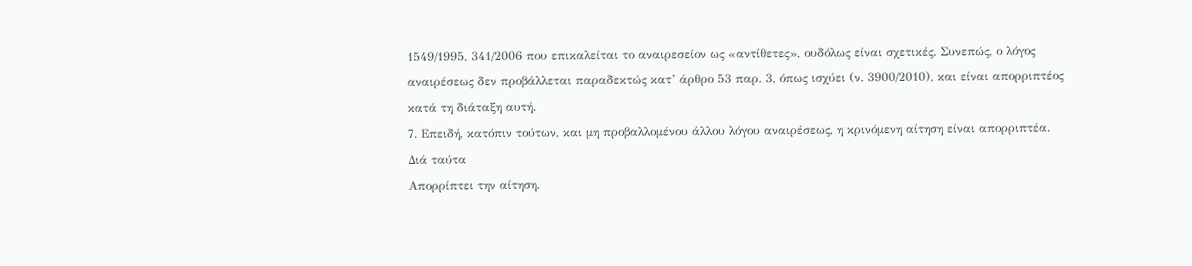1549/1995, 341/2006 που επικαλείται το αναιρεσείον ως «αντίθετες», ουδόλως είναι σχετικές. Συνεπώς, ο λόγος αναιρέσεως δεν προβάλλεται παραδεκτώς κατ’ άρθρο 53 παρ. 3, όπως ισχύει (ν. 3900/2010), και είναι απορριπτέος κατά τη διάταξη αυτή.
7. Επειδή, κατόπιν τούτων, και μη προβαλλομένου άλλου λόγου αναιρέσεως, η κρινόμενη αίτηση είναι απορριπτέα.
Διά ταύτα
Απορρίπτει την αίτηση.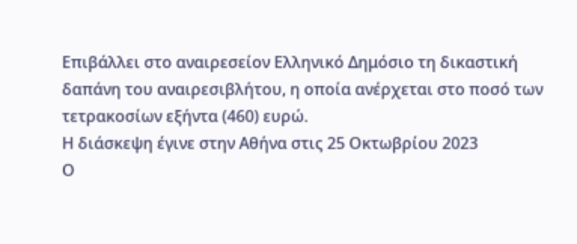Επιβάλλει στο αναιρεσείον Ελληνικό Δημόσιο τη δικαστική δαπάνη του αναιρεσιβλήτου, η οποία ανέρχεται στο ποσό των τετρακοσίων εξήντα (460) ευρώ.
Η διάσκεψη έγινε στην Αθήνα στις 25 Οκτωβρίου 2023
Ο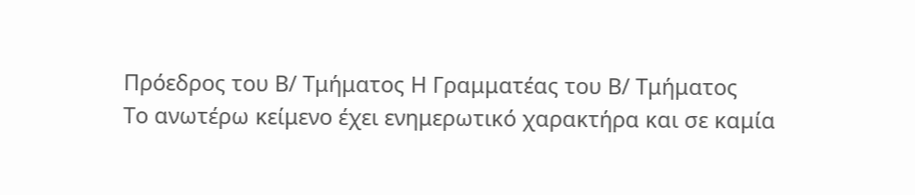Πρόεδρος του Β/ Τμήματος Η Γραμματέας του Β/ Τμήματος
Το ανωτέρω κείμενο έχει ενημερωτικό χαρακτήρα και σε καμία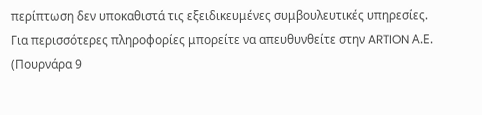περίπτωση δεν υποκαθιστά τις εξειδικευμένες συμβουλευτικές υπηρεσίες.
Για περισσότερες πληροφορίες μπορείτε να απευθυνθείτε στην ARTION Α.Ε. (Πουρνάρα 9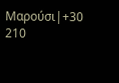Μαρούσι|+30 210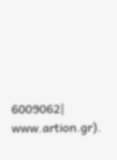6009062| www.artion.gr).